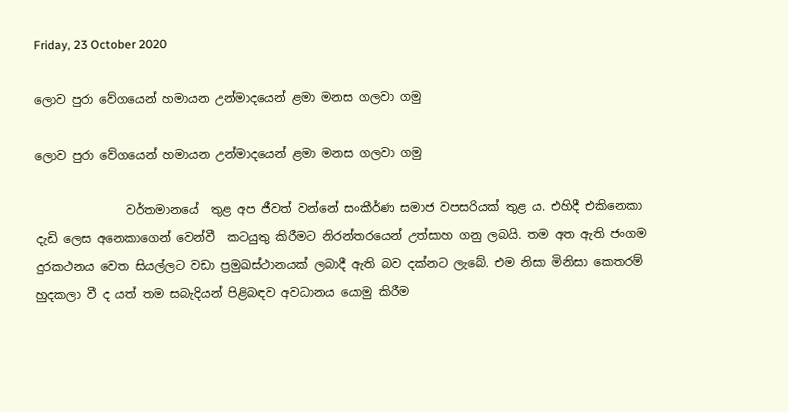Friday, 23 October 2020

ලොව පුරා වේගයෙන් හමායන උන්මාදයෙන් ළමා මනස ගලවා ගමු

ලොව පුරා වේගයෙන් හමායන උන්මාදයෙන් ළමා මනස ගලවා ගමු

               වර්තමානයේ  තුළ අප ජීවත් වන්නේ සංකීර්ණ සමාජ වපසරියක් තුළ ය. එහිදී එකිනෙකා දැඩි ලෙස අනෙකාගෙන් වෙන්වී  කටයුතු කිරීමට නිරන්තරයෙන් උත්සාහ ගනු ලබයි. තම අත ඇති ජංගම දුරකථනය වෙත සියල්ලට වඩා ප්‍රමුඛස්ථානයක් ලබාදී ඇති බව දක්නට ලැබේ. එම නිසා මිනිසා කෙතරම් හුදකලා වී ද යත් තම සබැදියන් පිළිබඳව අවධානය යොමු කිරීම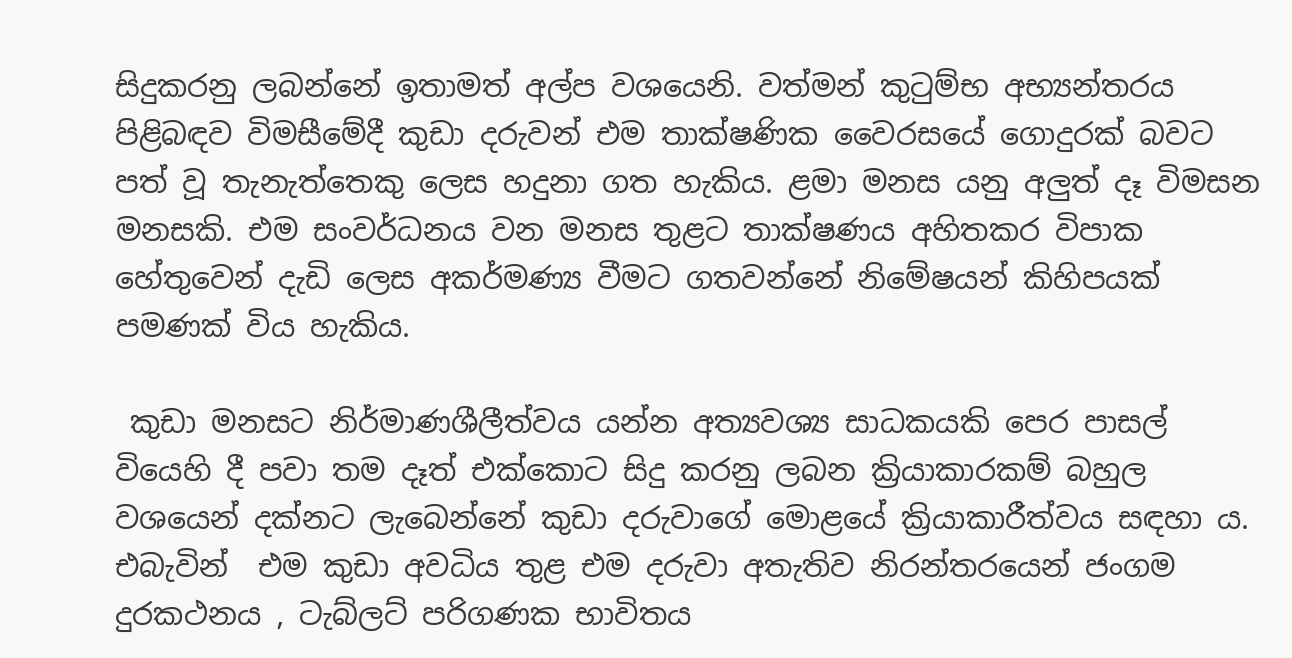සිදුකරනු ලබන්නේ ඉතාමත් අල්ප වශයෙනි. වත්මන් කුටුම්භ අභ්‍යන්තරය පිළිබඳව විමසීමේදී කුඩා දරුවන් එම තාක්ෂණික වෛරසයේ ගොදුරක් බවට පත් වූ තැනැත්තෙකු ලෙස හදුනා ගත හැකිය. ළමා මනස යනු අලුත් දෑ විමසන මනසකි. එම සංවර්ධනය වන මනස තුළට තාක්ෂණය අහිතකර විපාක හේතුවෙන් දැඩි ලෙස අකර්මණ්‍ය වීමට ගතවන්නේ නිමේෂයන් කිහිපයක් පමණක් විය හැකිය.

 කුඩා මනසට නිර්මාණශීලීත්වය යන්න අත්‍යවශ්‍ය සාධකයකි පෙර පාසල් වියෙහි දී පවා තම දෑත් එක්කොට සිදු කරනු ලබන ක්‍රියාකාරකම් බහුල වශයෙන් දක්නට ලැබෙන්නේ කුඩා දරුවාගේ මොළයේ ක්‍රියාකාරීත්වය සඳහා ය. එබැවින්  එම කුඩා අවධිය තුළ එම දරුවා අතැතිව නිරන්තරයෙන් ජංගම දුරකථනය , ටැබ්ලට් පරිගණක භාවිතය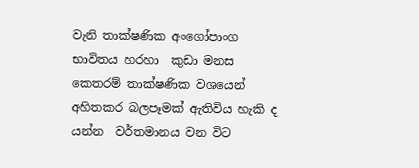වැනි තාක්ෂණික අංගෝපාංග භාවිතය හරහා  කුඩා මනස කෙතරම් තාක්ෂණික වශයෙන් අහිතකර බලපෑමක් ඇතිවිය හැකි ද යන්න  වර්තමානය වන විට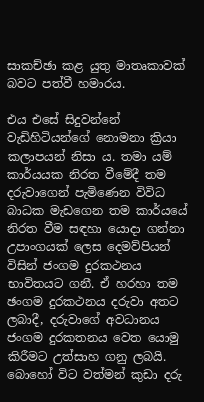සාකච්ඡා කළ යුතු මාතෘකාවක් බවට පත්වී හමාරය.

එය එසේ සිදුවන්නේ වැඩිහිටියන්ගේ නොමනා ක්‍රියා කලාපයන් නිසා ය. තමා යම් කාර්යයක නිරත වීමේදී තම දරුවාගෙන් පැමිණෙන විවිධ බාධක මැඩගෙන තම කාර්යයේ නිරත වීම සඳහා යොදා ගන්නා උපාංගයක් ලෙස දෙමව්පියන් විසින් ජංගම දුරකථනය භාවිතයට ගනී. ඒ හරහා තම ඡංගම දුරකථනය දරුවා අතට ලබාදී, දරුවාගේ අවධානය ජංගම දුරකතනය වෙත යොමු කිරීමට උත්සාහ ගනු ලබයි.
බොහෝ විට වත්මන් කුඩා දරු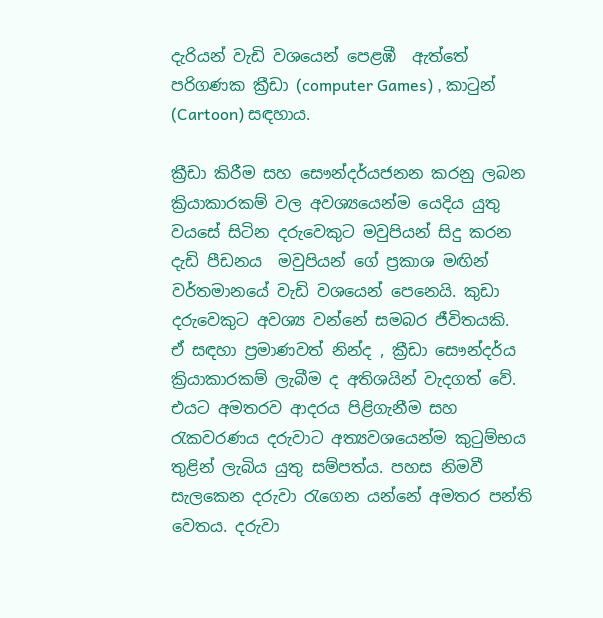දැරියන් වැඩි වශයෙන් පෙළඹී  ඇත්තේ  පරිගණක ක්‍රීඩා (computer Games) , කාටුන් (Cartoon) සඳහාය.

ක්‍රීඩා කිරීම සහ සෞන්දර්යජනන කරනු ලබන ක්‍රියාකාරකම් වල අවශ්‍යයෙන්ම යෙදිය යුතු වයසේ සිටින දරුවෙකුට මවුපියන් සිදු කරන දැඩි පීඩනය  මවුපියන් ගේ ප්‍රකාශ මඟින් වර්තමානයේ වැඩි වශයෙන් පෙනෙයි. කුඩා දරුවෙකුට අවශ්‍ය වන්නේ සමබර ජීවිතයකි.
ඒ සඳහා ප්‍රමාණවත් නින්ද , ක්‍රීඩා සෞන්දර්ය  ක්‍රියාකාරකම් ලැබීම ද අතිශයින් වැදගත් වේ.
එයට අමතරව ආදරය පිළිගැනීම සහ රැකවරණය දරුවාට අත්‍යවශයෙන්ම කුටුම්භය තුළින් ලැබිය යුතු සම්පත්ය. පහස නිමවී සැලකෙන දරුවා රැගෙන යන්නේ අමතර පන්ති වෙතය. දරුවා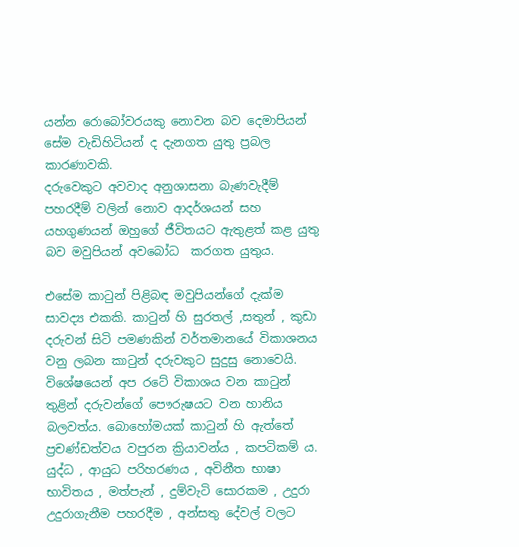යන්න රොබෝවරයකු නොවන බව දෙමාපියන් සේම වැඩිහිටියන් ද දැනගත යුතු ප්‍රබල කාරණාවකි.
දරුවෙකුට අවවාද අනුශාසනා බැණවැදීම් පහරදීම් වලින් නොව ආදර්ශයන් සහ යහගුණයන් ඔහුගේ ජීවිතයට ඇතුළත් කළ යුතු බව මවුපියන් අවබෝධ  කරගත යුතුය.

එසේම කාටුන් පිළිබඳ මවුපියන්ගේ දැක්ම සාවද්‍ය එකකි. කාටුන් හි සුරතල් ,සතුන් , කුඩා දරුවන් සිටි පමණකින් වර්තමානයේ විකාශනය වනු ලබන කාටුන් දරුවකුට සුදුසු නොවෙයි. විශේෂයෙන් අප රටේ විකාශය වන කාටුන් තුළින් දරුවන්ගේ පෞරුෂයට වන හානිය බලවත්ය. බොහෝමයක් කාටුන් හි ඇත්තේ ප්‍රචණ්ඩත්වය වපුරන ක්‍රියාවන්ය , කපටිකම් ය. යුද්ධ , ආයුධ පරිහරණය , අවිනීත භාෂා භාවිතය , මත්පැන් , දුම්වැටි සොරකම , උදුරා උදුරාගැනීම පහරදීම , අන්සතු දේවල් වලට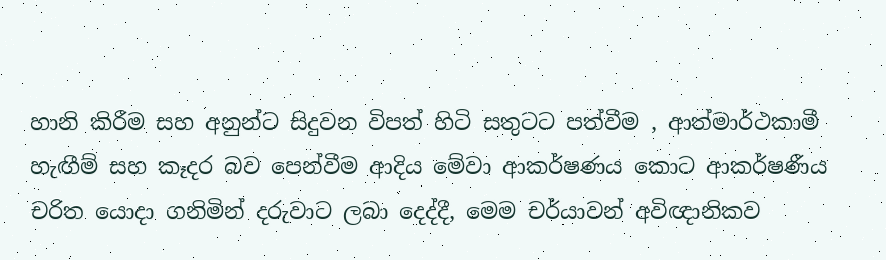හානි කිරීම සහ අනුන්ට සිදුවන විපත් හිටි සතුටට පත්වීම , ආත්මාර්ථකාමී  හැඟීම් සහ කෑදර බව පෙන්වීම ආදිය මේවා ආකර්ෂණය කොට ආකර්ෂණීය චරිත යොදා ගනිමින් දරුවාට ලබා දෙද්දී, මෙම චර්යාවන් අවිඥානිකව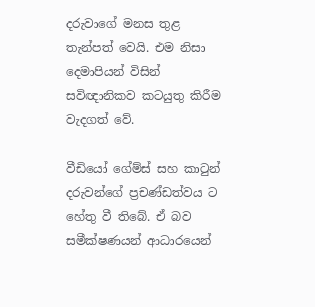දරුවාගේ මනස තුළ තැන්පත් වෙයි. එම නිසා දෙමාපියන් විසින් සවිඥානිකව කටයුතු කිරීම වැදගත් වේ.

වීඩියෝ ගේම්ස් සහ කාටුන් දරුවන්ගේ ප්‍රචණ්ඩත්වය ට හේතු වී තිබේ. ඒ බව සමීක්ෂණයන් ආධාරයෙන්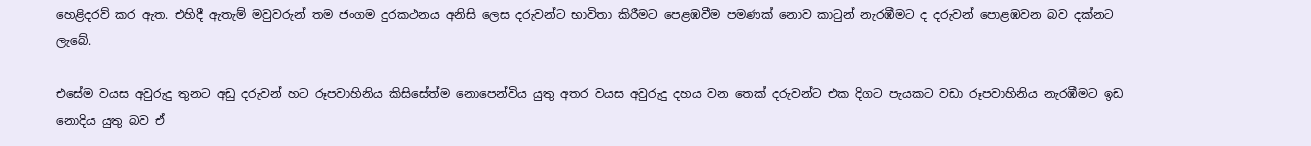හෙළිදරව් කර ඇත. එහිදී ඇතැම් මවුවරුන් තම ජංගම දුරකථනය අනිසි ලෙස දරුවන්ට භාවිතා කිරීමට පෙළඹවීම පමණක් නොව කාටුන් නැරඹීමට ද දරුවන් පොළඹවන බව දක්නට ලැබේ.

එසේම වයස අවුරුදු තුනට අඩු දරුවන් හට රූපවාහිනිය කිසිසේත්ම නොපෙන්විය යුතු අතර වයස අවුරුදු දහය වන තෙක් දරුවන්ට එක දිගට පැයකට වඩා රූපවාහිනිය නැරඹීමට ඉඩ නොදිය යුතු බව ඒ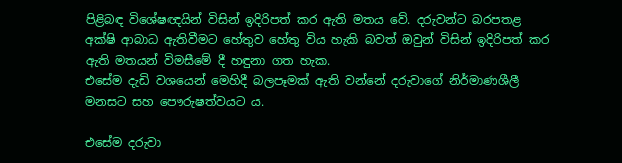පිළිබඳ විශේෂඥයින් විසින් ඉදිරිපත් කර ඇති මතය වේ. දරුවන්ට බරපතළ අක්ෂි ආබාධ ඇතිවීමට හේතුව හේතු විය හැකි බවත් ඔවුන් විසින් ඉදිරිපත් කර ඇති මතයන් විමසීමේ දී හඳුනා ගත හැක.
එසේම දැඩි වශයෙන් මෙහිදී බලපෑමක් ඇති වන්නේ දරුවාගේ නිර්මාණශීලී මනසට සහ පෞරුෂත්වයට ය.

එසේම දරුවා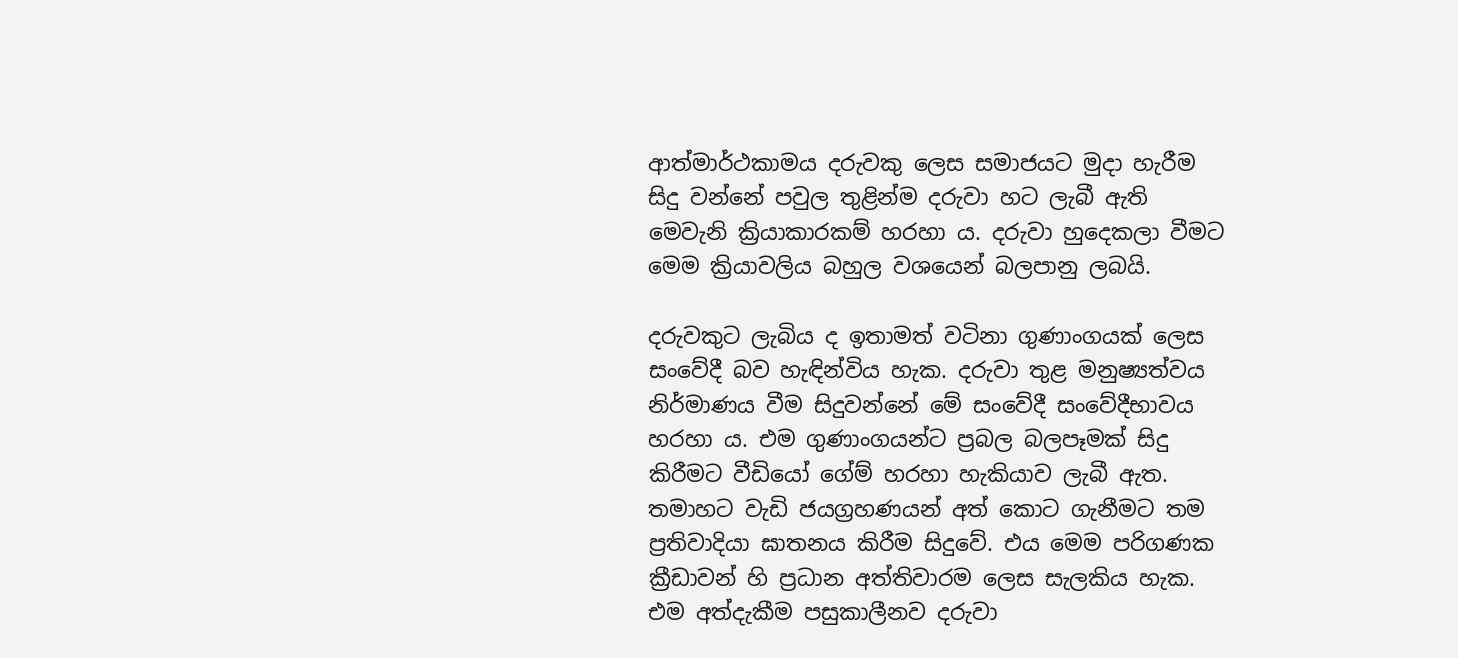ආත්මාර්ථකාමය දරුවකු ලෙස සමාජයට මුදා හැරීම සිදු වන්නේ පවුල තුළින්ම දරුවා හට ලැබී ඇති මෙවැනි ක්‍රියාකාරකම් හරහා ය. දරුවා හුදෙකලා වීමට මෙම ක්‍රියාවලිය බහුල වශයෙන් බලපානු ලබයි.

දරුවකුට ලැබිය ද ඉතාමත් වටිනා ගුණාංගයක් ලෙස සංවේදී බව හැඳින්විය හැක. දරුවා තුළ මනුෂ්‍යත්වය නිර්මාණය වීම සිදුවන්නේ මේ සංවේදී සංවේදීභාවය හරහා ය. එම ගුණාංගයන්ට ප්‍රබල බලපෑමක් සිදු කිරීමට වීඩියෝ ගේම් හරහා හැකියාව ලැබී ඇත. තමාහට වැඩි ජයග්‍රහණයන් අත් කොට ගැනීමට තම ප්‍රතිවාදියා ඝාතනය කිරීම සිදුවේ. එය මෙම පරිගණක ක්‍රීඩාවන් හි ප්‍රධාන අත්තිවාරම ලෙස සැලකිය හැක. එම අත්දැකීම පසුකාලීනව දරුවා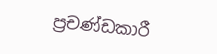ප්‍රචණ්ඩකාරී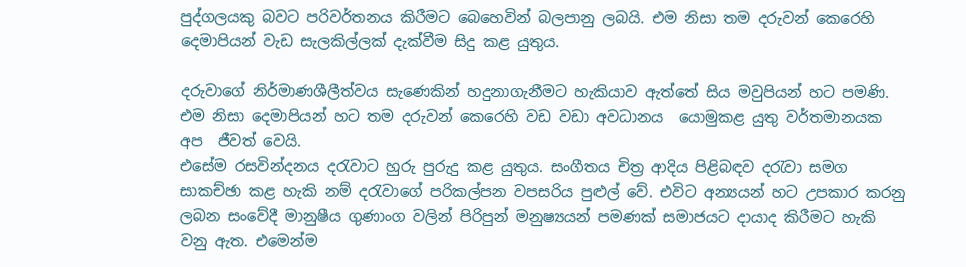පුද්ගලයකු බවට පරිවර්තනය කිරීමට බෙහෙවින් බලපානු ලබයි. එම නිසා තම දරුවන් කෙරෙහි දෙමාපියන් වැඩ සැලකිල්ලක් දැක්වීම සිදු කළ යුතුය.

දරුවාගේ නිර්මාණශීලීත්වය සැණෙකින් හදුනාගැනීමට හැකියාව ඇත්තේ සිය මවුපියන් හට පමණි. එම නිසා දෙමාපියන් හට තම දරුවන් කෙරෙහි වඩ වඩා අවධානය  යොමුකළ යුතු වර්තමානයක අප  ජීවත් වෙයි.
එසේම රසවින්දනය දරැවාට හුරු පුරුදු කළ යුතුය. සංගීතය චිත්‍ර ආදිය පිළිබඳව දරැවා සමග සාකච්ඡා කළ හැකි නම් දරැවාගේ පරිකල්පන වපසරිය පුළුල් වේ. එවිට අන්‍යයන් හට උපකාර කරනු ලබන සංවේදී මානුෂීය ගුණාංග වලින් පිරිපුන් මනුෂ්‍යයන් පමණක් සමාජයට දායාද කිරීමට හැකි වනු ඇත. එමෙන්ම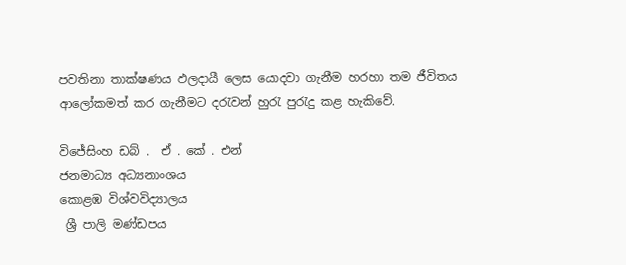පවතිනා තාක්ෂණය ඵලදායී ලෙස යොදවා ගැනීම හරහා තම ජීවිතය ආලෝකමත් කර ගැනීමට දරැවන් හුරැ පුරැදු කළ හැකිවේ.

විජේසිංහ ඩබ් .  ඒ . කේ . එන්
ජනමාධ්‍ය අධ්‍යනාංශය
කොළඹ විශ්වවිද්‍යාලය
 ශ්‍රී පාලි මණ්ඩපය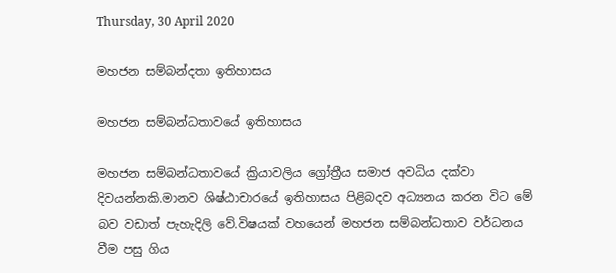Thursday, 30 April 2020

මහජන සම්බන්දතා ඉතිහාසය

මහජන සම්බන්ධතාවයේ ඉතිහාසය

මහජන සම්බන්ධතාවයේ ක්‍රියාවලිය ග්‍රෝත්‍රීය සමාජ අවධිය දක්වා දිවයන්නකි.මානව ශිෂ්ඨාචාරයේ ඉතිහාසය පිළිබදව අධ්‍යනය කරන විට මේ බව වඩාත් පැහැදිලි වේ.විෂයක් වහයෙන් මහජන සම්බන්ධතාව වර්ධනය වීම පසු ගිය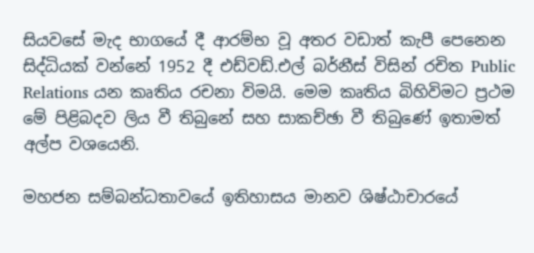සියවසේ මැද භාගයේ දී ආරම්භ වූ අතර වඩාත් කැපී පෙනෙන සිද්ධියක් වන්නේ 1952 දී එඩ්වඩ්.එල් බර්නීස් විසින් රචිත Public Relations යන කෘතිය රචනා විමයි. මෙම කෘතිය බිහිවිමට ප්‍රථම මේ පිළිබදව ලිය වී තිබුනේ සහ සාකච්ඡා වී තිබුණේ ඉතාමත් අල්ප වශයෙනි.

මහජන සම්බන්ධතාවයේ ඉතිහාසය මානව ශිෂ්ඨාචාරයේ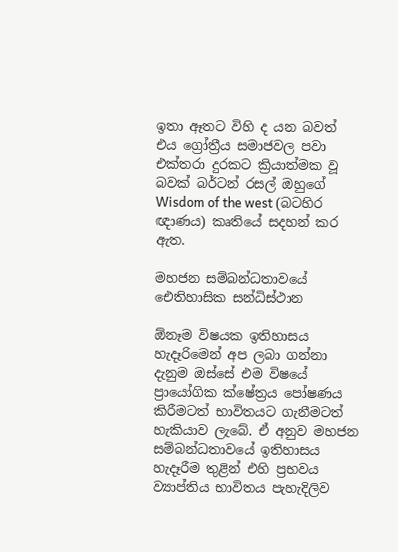ඉතා ඈතට විහි ද යන බවත් එය ග්‍රෝත්‍රීය සමාජවල පවා එක්තරා දුරකට ක්‍රියාත්මක වූ බවක් බර්ටන් රසල් ඔහුගේ Wisdom of the west (බටහිර ඥාණය) කෘතියේ සදහන් කර ඇත.

මහජන සම්බන්ධතාවයේ ඓතිහාසික සන්ධිස්ථාන

ඕනෑම විෂයක ඉතිහාසය හැදෑරිමෙන් අප ලබා ගන්නා දැනුම ඔස්සේ එම විෂයේ ප්‍රායෝගික ක්ෂේත්‍රය පෝෂණය කිරීමටත් භාවිතයට ගැනීමටත් හැකියාව ලැබේ. ඒ අනුව මහජන සම්බන්ධතාවයේ ඉතිහාසය හැදෑරීම තුළින් එහි ප්‍රභවය ව්‍යාප්තිය භාවිතය පැහැදිලිව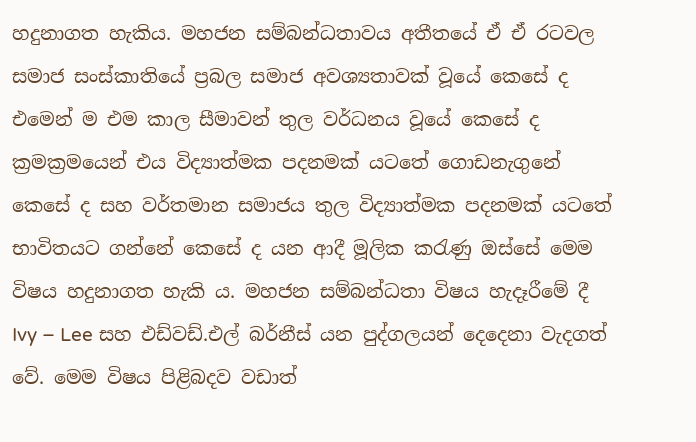හදුනාගත හැකිය. මහජන සම්බන්ධතාවය අතීතයේ ඒ ඒ රටවල සමාජ සංස්කාතියේ ප්‍රබල සමාජ අවශ්‍යතාවක් වූයේ කෙසේ ද එමෙන් ම එම කාල සීමාවන් තුල වර්ධනය වූයේ කෙසේ ද ක්‍රමක්‍රමයෙන් එය විද්‍යාත්මක පදනමක් යටතේ ගොඩනැගුනේ කෙසේ ද සහ වර්තමාන සමාජය තුල විද්‍යාත්මක පදනමක් යටතේ භාවිතයට ගන්නේ කෙසේ ද යන ආදී මූලික කරැණු ඔස්සේ මෙම විෂය හදුනාගත හැකි ය. මහජන සම්බන්ධතා විෂය හැදෑරීමේ දී Ivy – Lee සහ එඩ්වඩ්.එල් බර්නීස් යන පුද්ගලයන් දෙදෙනා වැදගත් වේ. මෙම විෂය පිළිබදව වඩාත්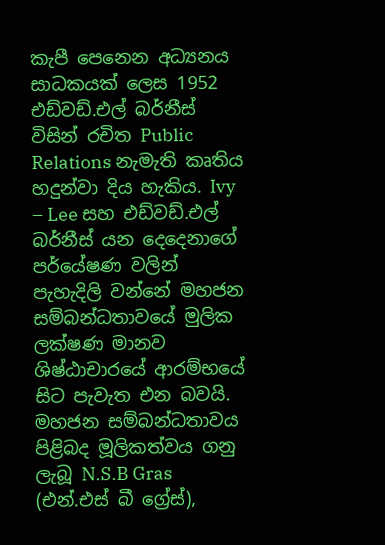කැපී පෙනෙන අධ්‍යනය සාධකයක් ලෙස 1952 එඩ්වඩ්.එල් බර්නීස් විසින් රචිත Public Relations නැමැති කෘතිය හදුන්වා දිය හැකිය. Ivy – Lee සහ එඩ්වඩ්.එල් බර්නීස් යන දෙදෙනාගේ පර්යේෂණ වලින් පැහැදිලි වන්නේ මහජන සම්බන්ධතාවයේ මුලික ලක්ෂණ මානව ශිෂ්ඨාචාරයේ ආරම්භයේ සිට පැවැත එන බවයි. මහජන සම්බන්ධතාවය පිළිබද මූලිකත්වය ගනු ලැබූ N.S.B Gras (එන්.එස් බී ග්‍රේස්),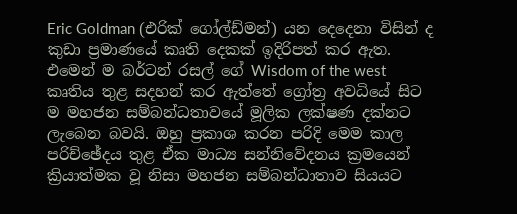Eric Goldman (එරික් ගෝල්ඩ්මන්) යන දෙදෙනා විසින් ද කුඩා ප්‍රමාණයේ කෘති දෙකක් ඉදිරිපත් කර ඇත. එමෙන් ම බර්ටන් රසල් ගේ Wisdom of the west කෘතිය තුළ සදහන් කර ඇත්තේ ග්‍රෝත්‍ර අවධියේ සිට ම මහජන සම්බන්ධතාවයේ මූලික ලක්ෂණ දක්නට ලැබෙන බවයි. ඔහු ප්‍රකාශ කරන පරිදි මෙම කාල පරිච්ඡේදය තුළ ඒක මාධ්‍ය සන්නිවේදනය ක්‍රමයෙන් ක්‍රියාත්මක වූ නිසා මහජන සම්බන්ධාතාව සියයට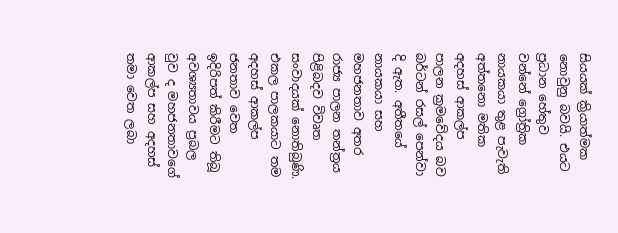සියයක් ක්‍රියාත්මක නොවුනු බවයි. එයට ප්‍රධාන හේතුව වන්නේ ග්‍රෝත්‍රික නායකයා තුළ පැවැති අත්තනො මතික අදහස් ආකල්ප පාලන ක්‍රමවේදය බව බර්ටන් රසල් පෙන්වා දි ඇත. අතීතයේ නායකයා සහ මහජනතාව අතර රාජ්‍ය පාලන තන්ත්‍රය පිළිබදව විවෘත සංවාදයක් නොතිබුණි. එකල පාලකයාට තම අදහස් ආකල්ප ජනතාව වෙත ඉදිරිපත් කිරීමට තිබූ අවශ්‍යතාවය ප්‍රබල වුව ද මහජනතාවගේ ආකල්ප සහ අදහස් තමා වෙත ලබා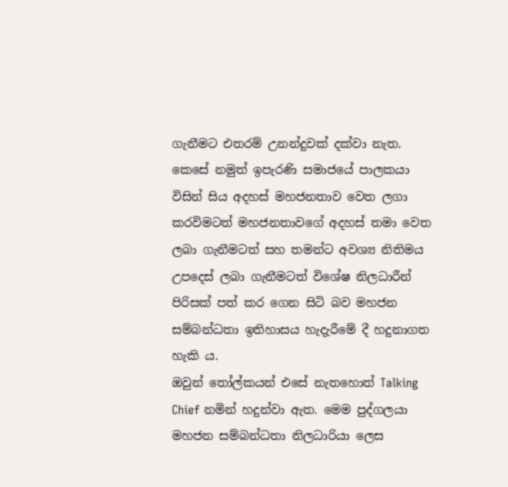ගැනීමට එතරම් උනන්දුවක් දක්වා නැත. කෙසේ නමුත් ඉපැරණි සමාජයේ පාලකයා විසින් සිය අදහස් මහජනතාව වෙත ලගා කරවිමටත් මහජනතාවගේ අදහස් තමා වෙත ලබා ගැනීමටත් සහ තමන්ට අවශ්‍ය නිතිමය උපදෙස් ලබා ගැනීමටත් විශේෂ නිලධාරීන් පිරිසක් පත් කර ගෙන සිටි බව මහජන සම්බන්ධතා ඉතිහාසය හැදැරීමේ දී හදුනාගත හැකි ය.
ඔවුන් තෝල්කයන් එසේ නැතහොත් Talking Chief නමින් හදුන්වා ඇත. මෙම පුද්ගලයා මහජන සම්බන්ධතා නිලධාරියා ලෙස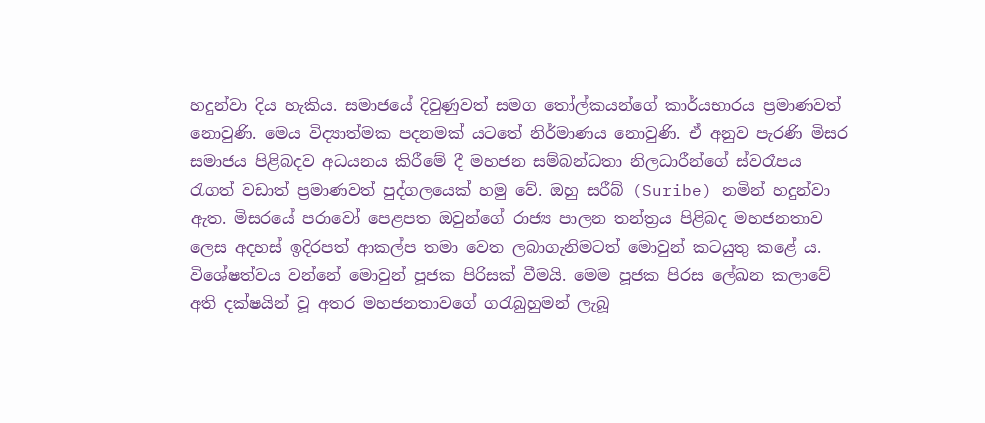හදුන්වා දිය හැකිය. සමාජයේ දිවුණුවත් සමග තෝල්කයන්ගේ කාර්යභාරය ප්‍රමාණවත් නොවුණි. මෙය විද්‍යාත්මක පදනමක් යටතේ නිර්මාණය නොවුණි. ඒ අනුව පැරණි මිසර සමාජය පිළිබදව අධයනය කිරීමේ දී මහජන සම්බන්ධතා නිලධාරීන්ගේ ස්වරෑපය රැගත් වඩාත් ප්‍රමාණවත් පුද්ගලයෙක් හමු වේ. ඔහු සරීබ් (Suribe) නමින් හදුන්වා ඇත. මිසරයේ පරාවෝ පෙළපත ඔවුන්ගේ රාජ්‍ය පාලන තන්ත්‍රය පිළිබද මහජනතාව ලෙස අදහස් ඉදිරපත් ආකල්ප තමා වෙත ලබාගැනිමටත් මොවුන් කටයුතු කළේ ය. විශේෂත්වය වන්නේ මොවුන් පූජක පිරිසක් වීමයි. මෙම පූජක පිරස ලේඛන කලාවේ අති දක්ෂයින් වූ අතර මහජනතාවගේ ගරැබුහුමන් ලැබූ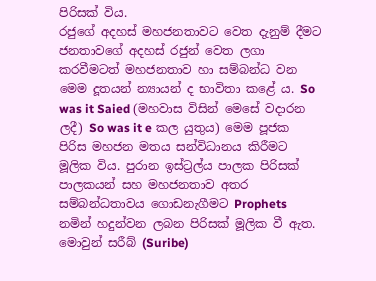පිරිසක් විය.
රජුගේ අදහස් මහජනතාවට වෙත දැනුම් දීමට ජනතාවගේ අදහස් රජුන් වෙත ලගා කරවීමටත් මහජනතාව හා සම්බන්ධ වන මෙම දූතයන් න්‍යායන් ද භාවිතා කළේ ය. So was it Saied (මහවාස විසින් මෙසේ වදාරන ලදී) So was it e කල යුතුය) මෙම පූජක පිරිස මහජන මතය සන්විධානය කිරීමට මූලික විය. පුරාන ඉස්ට්‍රල්ය පාලක පිරිසක් පාලකයන් සහ මහජනතාව අතර සම්බන්ධතාවය ගොඩනැගීමට Prophets නමින් හදුන්වන ලබන පිරිසක් මූලික වී ඇත. මොවුන් සරීබ් (Suribe)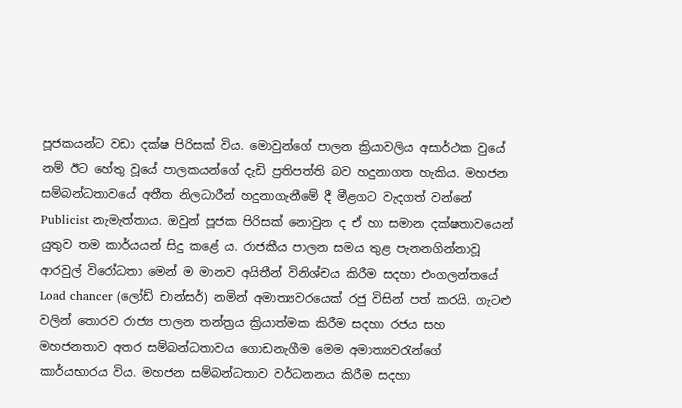පූජකයන්ට වඩා දක්ෂ පිරිසක් විය. මොවුන්ගේ පාලන ක්‍රියාවලිය අසාර්ථක වුයේ නම් ඊට හේතු වූයේ පාලකයන්ගේ දැඩි ප්‍රතිපත්ති බව හදුනාගත හැකිය. මහජන සම්බන්ධතාවයේ අතීත නිලධාරීන් හදුනාගැනීමේ දී මීළගට වැදගත් වන්නේ Publicist නැමැත්තාය. ඔවුන් පූජක පිරිසක් නොවුන ද ඒ හා සමාන දක්ෂතාවයෙන් යුතුව තම කාර්යයන් සිදු කළේ ය. රාජකීය පාලන සමය තුළ පැනනගින්නාවූ ආරවුල් විරෝධතා මෙන් ම මානව අයිතීන් විනිශ්චය කිරීම සදහා එංගලන්තයේ Load chancer (ලෝඩ් චාන්සර්) නමින් අමාත්‍යවරයෙක් රජු විසින් පත් කරයි. ගැටළු වලින් තොරව රාජ්‍ය පාලන තන්ත්‍රය ක්‍රියාත්මක කිරීම සදහා රජය සහ මහජනතාව අතර සම්බන්ධතාවය ගොඩනැගීම මෙම අමාත්‍යවරැන්ගේ කාර්යභාරය විය. මහජන සම්බන්ධතාව වර්ධනනය කිරීම සදහා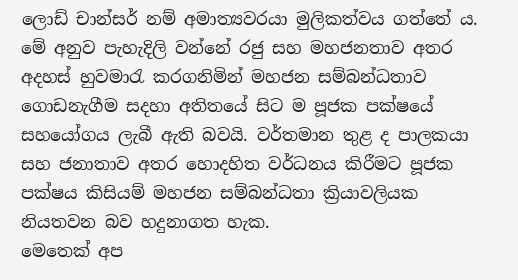ලොඩ් චාන්සර් නම් අමාත්‍යවරයා මුලිකත්වය ගත්තේ ය. මේ අනුව පැහැදිලි වන්නේ රජු සහ මහජනතාව අතර අදහස් හුවමාරැ කරගනිමින් මහජන සම්බන්ධතාව ගොඩනැගීම සදහා අතිතයේ සිට ම පූජක පක්ෂයේ සහයෝගය ලැබී ඇති බවයි. වර්තමාන තුළ ද පාලකයා සහ ජනාතාව අතර හොදහිත වර්ධනය කිරීමට පූජක පක්ෂය කිසියම් මහජන සම්බන්ධතා ක්‍රියාවලියක නියතවන බව හදුනාගත හැක.
මෙතෙක් අප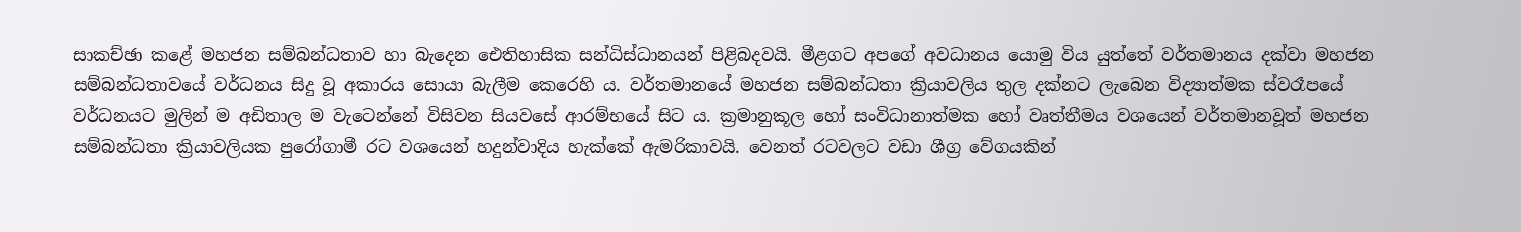සාකච්ඡා කළේ මහජන සම්බන්ධතාව හා බැදෙන ඓතිහාසික සන්ධිස්ධානයන් පිළිබදවයි. මීළගට අපගේ අවධානය යොමු විය යුත්තේ වර්තමානය දක්වා මහජන සම්බන්ධතාවයේ වර්ධනය සිදු වූ අකාරය සොයා බැලීම කෙරෙහි ය. වර්තමානයේ මහජන සම්බන්ධතා ක්‍රියාවලිය තුල දක්නට ලැබෙන විද්‍යාත්මක ස්වරෑපයේ වර්ධනයට මුලින් ම අඩිතාල ම වැටෙන්නේ විසිවන සියවසේ ආරම්භයේ සිට ය. ක්‍රමානුකූල හෝ සංවිධානාත්මක හෝ වෘත්තීමය වශයෙන් වර්තමානවූත් මහජන සම්බන්ධතා ක්‍රියාවලියක පුරෝගාමී රට වශයෙන් හදුන්වාදිය හැක්කේ ඇමරිකාවයි. වෙනත් රටවලට වඩා ශීග්‍ර වේගයකින්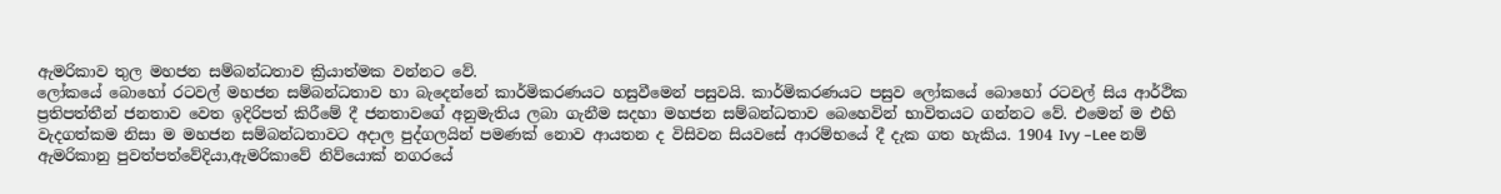ඇමරිකාව තුල මහජන සම්බන්ධතාව ක්‍රියාත්මක වන්නට වේ.
ලෝකයේ බොහෝ රටවල් මහජන සම්බන්ධතාව හා බැදෙන්නේ කාර්මිකරණයට හසුවීමෙන් පසුවයි. කාර්මිකරණයට පසුව ලෝකයේ බොහෝ රටවල් සිය ආර්ථික ප්‍රතිපත්තීන් ජනතාව වෙත ඉදිරිපත් කිරීමේ දී ජනතාවගේ අනුමැතිය ලබා ගැනීම සදහා මහජන සම්බන්ධතාව බෙහෙවින් භාවිතයට ගන්නට වේ. එමෙන් ම එහි වැදගත්කම නිසා ම මහජන සම්බන්ධතාවට අදාල පුද්ගලයින් පමණක් නොව ආයතන ද විසිවන සියවසේ ආරම්භයේ දී දැක ගත හැකිය. 1904 Ivy –Lee නම් ඇමරිකානු පුවත්පත්වේදියා,ඇමරිකාවේ නිව්යොක් නගරයේ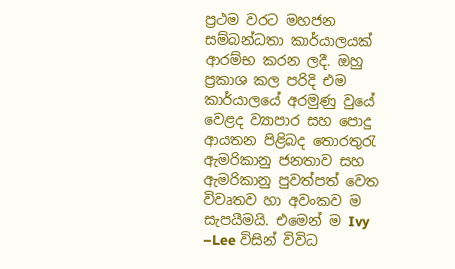ප්‍රථම වරට මහජන සම්බන්ධතා කාර්යාලයක් ආරම්භ කරන ලදී. ඔහු ප්‍රකාශ කල පරිදි එම කාර්යාලයේ අරමුණු වුයේ වෙළද ව්‍යාපාර සහ පොදු ආයතන පිළිබද තොරතුරැ ඇමරිකානු ජනතාව සහ ඇමරිකානු පුවත්පත් වෙත විවෘතව හා අවංකව ම සැපයීමයි. එමෙන් ම Ivy –Lee විසින් විවිධ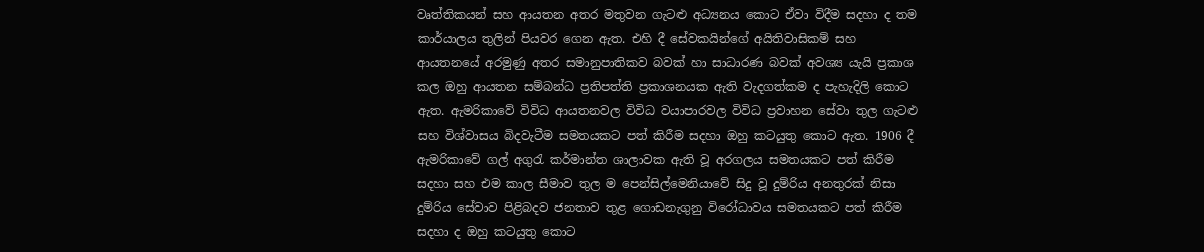වෘත්තිකයන් සහ ආයතන අතර මතුවන ගැටළු අධ්‍යනය කොට ඒවා විදීම සදහා ද තම කාර්යාලය තුලින් පියවර ගෙන ඇත. එහි දී සේවකයින්ගේ අයිතිවාසිකම් සහ ආයතනයේ අරමුණු අතර සමානුපාතිකව බවක් හා සාධාරණ බවක් අවශ්‍ය යැයි ප්‍රකාශ කල ඔහු ආයතන සම්බන්ධ ප්‍රතිපත්ති ප්‍රකාශනයක ඇති වැදගත්කම ද පැහැදිලි කොට ඇත. ඇමරිකාවේ විවිධ ආයතනවල විවිධ වයාපාරවල විවිධ ප්‍රවාහන සේවා තුල ගැටළු සහ විශ්වාසය බිදවැටීම සමතයකට පත් කිරීම සදහා ඔහු කටයුතු කොට ඇත. 1906 දී ඇමරිකාවේ ගල් අගුරැ කර්මාන්ත ශාලාවක ඇති වූ අරගලය සමතයකට පත් කිරීම සදහා සහ එම කාල සීමාව තුල ම පෙන්සිල්මෙනියාවේ සිදු වූ දුම්රිය අනතුරක් නිසා දුම්රිය සේවාව පිළිබදව ජනතාව තුළ ගොඩනැගුනු විරෝධාවය සමතයකට පත් කිරීම සදහා ද ඔහු කටයුතු කොට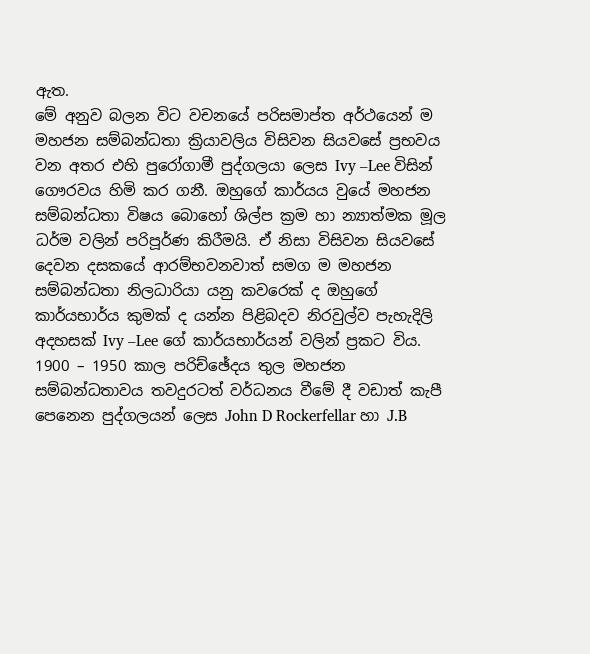ඇත.
මේ අනුව බලන විට වචනයේ පරිසමාප්ත අර්ථයෙන් ම මහජන සම්බන්ධතා ක්‍රියාවලිය විසිවන සියවසේ ප්‍රභවය වන අතර එහි පුරෝගාමී පුද්ගලයා ලෙස Ivy –Lee විසින් ගෞරවය හිමි කර ගනී. ඔහුගේ කාර්යය වුයේ මහජන සම්බන්ධතා විෂය බොහෝ ශිල්ප ක්‍රම හා න්‍යාත්මක මූල ධර්ම වලින් පරිපූර්ණ කිරීමයි. ඒ නිසා විසිවන සියවසේ දෙවන දසකයේ ආරම්භවනවාත් සමග ම මහජන සම්බන්ධතා නිලධාරියා යනු කවරෙක් ද ඔහුගේ කාර්යභාර්ය කුමක් ද යන්න පිළිබදව නිරවුල්ව පැහැදිලි අදහසක් Ivy –Lee ගේ කාර්යභාර්යන් වලින් ප්‍රකට විය.
1900 – 1950 කාල පරිච්ඡේදය තුල මහජන සම්බන්ධතාවය තවදුරටත් වර්ධනය වීමේ දී වඩාත් කැපී පෙනෙන පුද්ගලයන් ලෙස John D Rockerfellar හා J.B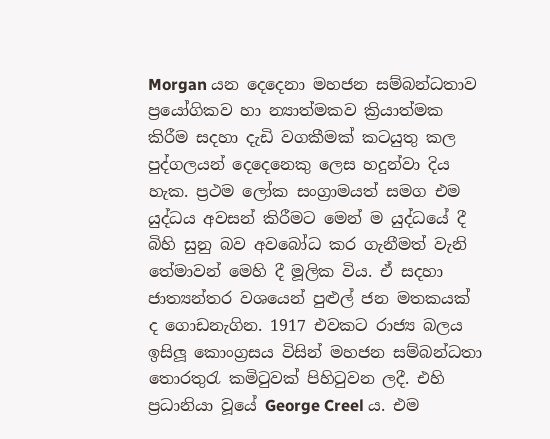Morgan යන දෙදෙනා මහජන සම්බන්ධතාව ප්‍රයෝගිකව හා න්‍යාත්මකව ක්‍රියාත්මක කිරීම සදහා දැඩි වගකීමක් කටයුතු කල පුද්ගලයන් දෙදෙනෙකු ලෙස හදුන්වා දිය හැක. ප්‍රථම ලෝක සංග්‍රාමයත් සමග එම යුද්ධය අවසන් කිරීමට මෙන් ම යුද්ධයේ දී බිහි සුනු බව අවබෝධ කර ගැනීමත් වැනි තේමාවන් මෙහි දී මූලික විය. ඒ සදහා ජාත්‍යන්තර වශයෙන් පුළුල් ජන මතකයක් ද ගොඩනැගින. 1917 එවකට රාජ්‍ය බලය ඉසිලූ කොංග්‍රසය විසින් මහජන සම්බන්ධතා තොරතුරැ කමිටුවක් පිහිටුවන ලදී. එහි ප්‍රධානියා වූයේ George Creel ය. එම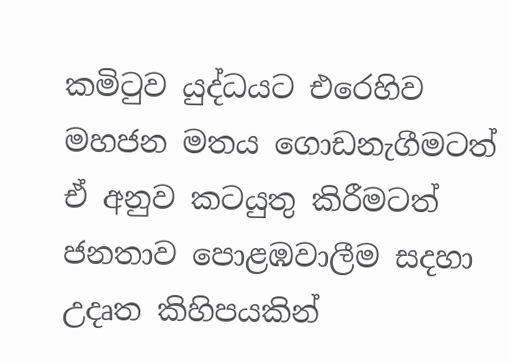කමිටුව යුද්ධයට එරෙහිව මහජන මතය ගොඩනැගීමටත් ඒ අනුව කටයුතු කිරීමටත් ජනතාව පොළඹවාලීම සදහා උදෘත කිහිපයකින්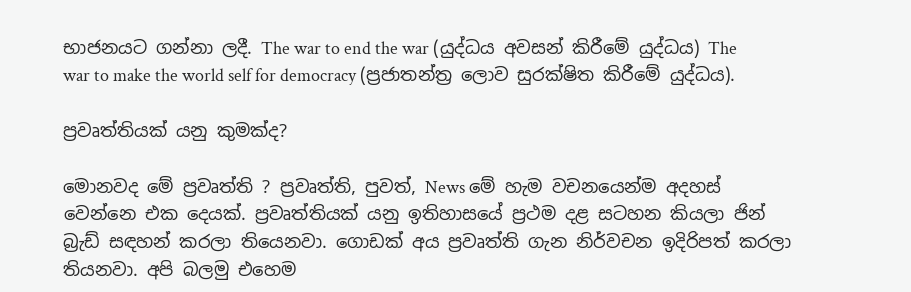භාජනයට ගන්නා ලදී. The war to end the war (යුද්ධය අවසන් කිරීමේ යුද්ධය) The war to make the world self for democracy (ප්‍රජාතන්ත්‍ර ලොව සුරක්ෂිත කිරීමේ යුද්ධය).

ප්‍රවෘත්තියක් යනු කුමක්ද?

මොනවද මේ ප්‍රවෘත්ති ? ප්‍රවෘත්ති, පුවත්, News මේ හැම වචනයෙන්ම අදහස් වෙන්නෙ එක දෙයක්. ප්‍රවෘත්තියක් යනු ඉතිහාසයේ ප්‍රථම දළ සටහන කියලා ජින් බ්‍රැඩ් සඳහන් කරලා තියෙනවා. ගොඩක් අය ප්‍රවෘත්ති ගැන නිර්වචන ඉදිරිපත් කරලා තියනවා. අපි බලමු එහෙම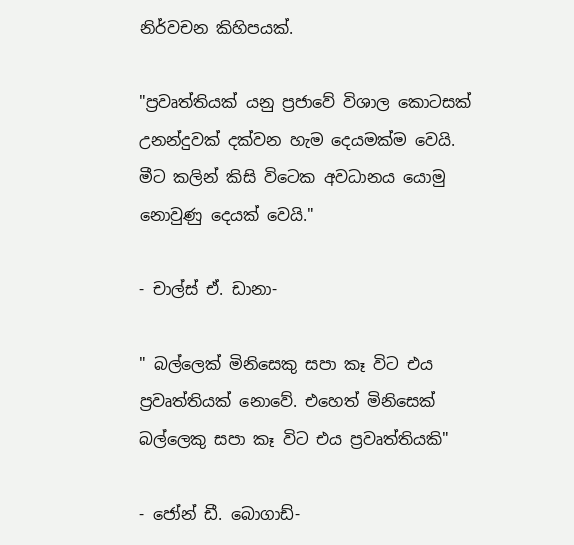නිර්වචන කිහිපයක්.

"ප්‍රවෘත්තියක් යනු ප්‍රජාවේ විශාල කොටසක් උනන්දුවක් දක්වන හැම දෙයමක්ම වෙයි. මීට කලින් කිසි විටෙක අවධානය යොමු නොවුණු දෙයක් වෙයි."

- චාල්ස් ඒ. ඩානා-

" බල්ලෙක් මිනිසෙකු සපා කෑ විට එය ප්‍රවෘත්තියක් නොවේ. එහෙත් මිනිසෙක් බල්ලෙකු සපා කෑ විට එය ප්‍රවෘත්තියකි"

- ජෝන් ඩී. බොගාඩ්-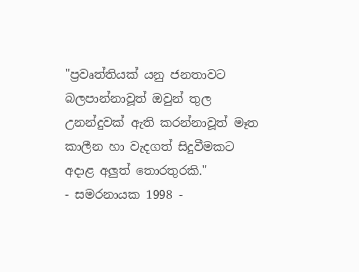"ප්‍රවෘත්තියක් යනු ජනතාවට බලපාන්නාවූත් ඔවුන් තුල උනන්දුවක් ඇති කරන්නාවූත් මෑත කාලීන හා වැදගත් සිදුවීමකට අදාළ අලුත් තොරතුරකි."
- සමරනායක 1998 -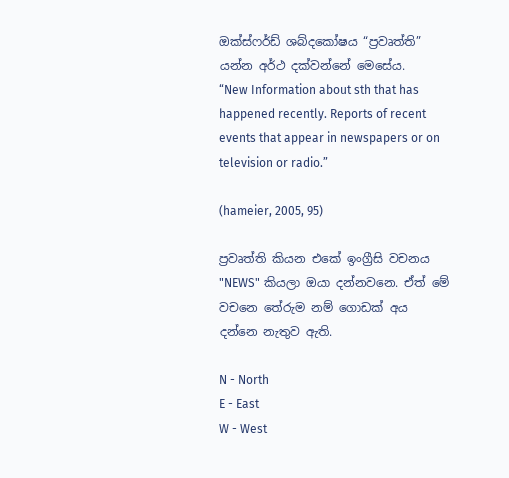ඔක්ස්ෆර්ඩ් ශබ්දකෝෂය “ප්‍රවෘත්ති” යන්න අර්ථ දක්වන්නේ මෙසේය.
“New Information about sth that has happened recently. Reports of recent events that appear in newspapers or on television or radio.”

(hameier, 2005, 95)

ප්‍රවෘත්ති කියන එකේ ඉංග්‍රීසි වචනය "NEWS" කියලා ඔයා දන්නවනෙ. ඒත් මේ වචනෙ තේරුම නම් ගොඩක් අය දන්නෙ නැතුව ඇති.

N - North
E - East
W - West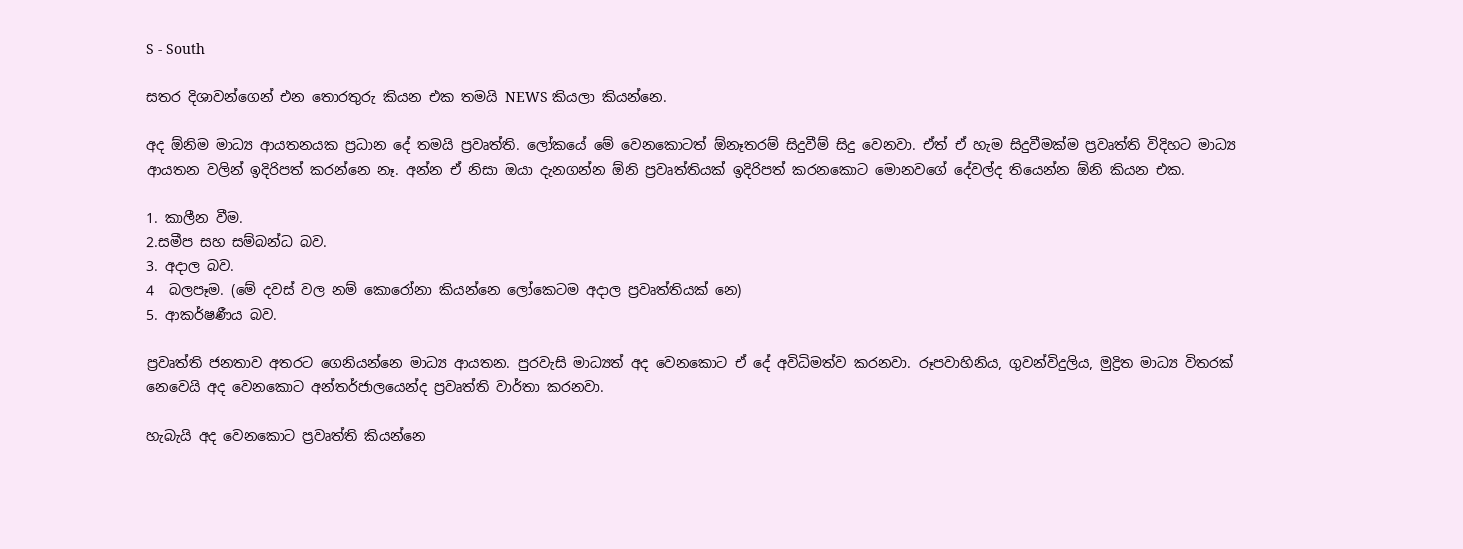S - South

සතර දිශාවන්ගෙන් එන තොරතුරු කියන එක තමයි NEWS කියලා කියන්නෙ.

අද ඕනිම මාධ්‍ය ආයතනයක ප්‍රධාන දේ තමයි ප්‍රවෘත්ති. ලෝකයේ මේ වෙනකොටත් ඕනෑතරම් සිදුවීම් සිදු වෙනවා. ඒත් ඒ හැම සිදුවීමක්ම ප්‍රවෘත්ති විදිහට මාධ්‍ය ආයතන වලින් ඉදිරිපත් කරන්නෙ නෑ. අන්න ඒ නිසා ඔයා දැනගන්න ඕනි ප්‍රවෘත්ති‍යක් ඉදිරිපත් කරනකොට මොනවගේ දේවල්ද තියෙන්න ඕනි කියන එක.

1. කාලීන වීම.
2.සමීප සහ සම්බන්ධ බව.
3. අදාල බව.
4  බලපෑම. (මේ දවස් වල නම් කොරෝනා කියන්නෙ ලෝකෙටම අදාල ප්‍රවෘත්තියක් නෙ)
5. ආකර්ෂණීය බව.

ප්‍රවෘත්ති ජනතාව අතරට ගෙනියන්නෙ මාධ්‍ය ආයතන. පුරවැසි මාධ්‍යත් අද වෙනකොට ඒ දේ අවිධිමත්ව කරනවා. රූපවාහිනිය, ගුවන්විදුලිය, මුද්‍රිත මාධ්‍ය විතරක් නෙවෙයි අද වෙනකොට අන්තර්ජාලයෙන්ද ප්‍රවෘත්ති වාර්තා කරනවා.

හැබැයි අද වෙනකොට ප්‍රවෘත්ති කියන්නෙ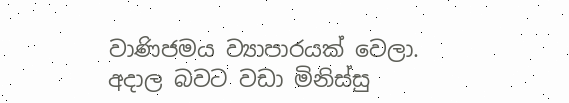වාණිජමය ව්‍යාපාරයක් වෙලා. අදාල බවට වඩා මිනිස්සු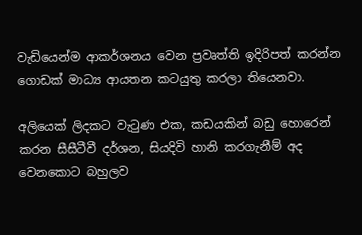වැඩියෙන්ම ආකර්ශනය වෙන ප්‍රවෘත්ති ඉදිරිපත් කරන්න ගොඩක් මාධ්‍ය ආයතන කටයුතු කරලා තියෙනවා.

අලියෙක් ලිදකට වැටුණ එක, කඩයකින් බඩු හොරෙන් කරන සීසීටීවී දර්ශන, සියදිවි හානි කරගැනීම් අද වෙනකොට බහුලව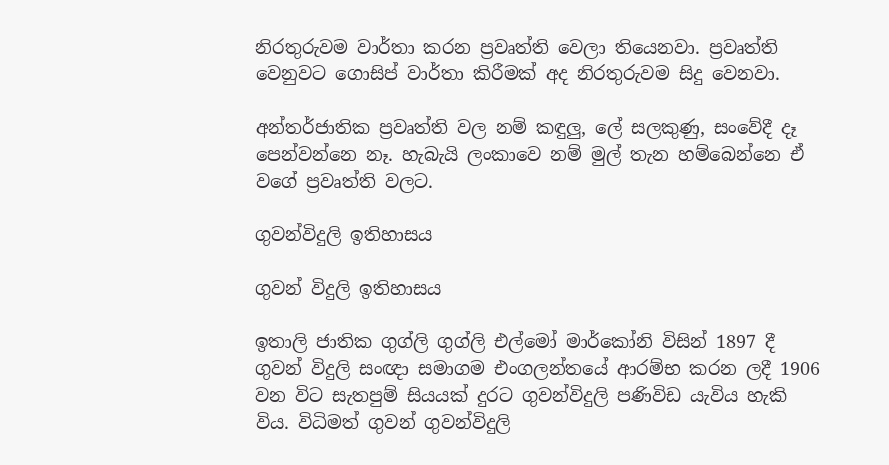නිරතුරුවම වාර්තා කරන ප්‍රවෘත්ති වෙලා තියෙනවා. ප්‍රවෘත්ති වෙනුවට ගොසිප් වාර්තා කිරීමක් අද නිරතුරුවම සිදු වෙනවා.

අන්තර්ජාතික ප්‍රවෘත්ති වල නම් කඳුලු, ලේ සලකුණු, සංවේදී දෑ පෙන්වන්නෙ නෑ. හැබැයි ලංකාවෙ නම් මුල් තැන හම්බෙන්නෙ ඒ වගේ ප්‍රවෘත්ති වලට.

ගුවන්විදුලි ඉතිහාසය

ගුවන් විදුලි ඉතිහාසය

ඉතාලි ජාතික ගුග්ලි ගුග්ලි එල්මෝ මාර්කෝනි විසින් 1897 දී ගුවන් විදුලි සංඥා සමාගම එංගලන්තයේ ආරම්භ කරන ලදී 1906 වන විට සැතපුම් සියයක් දුරට ගුවන්විදුලි පණිවිඩ යැවිය හැකි විය. විධිමත් ගුවන් ගුවන්විදුලි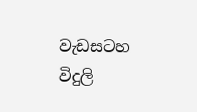වැඩසටහ විදුලි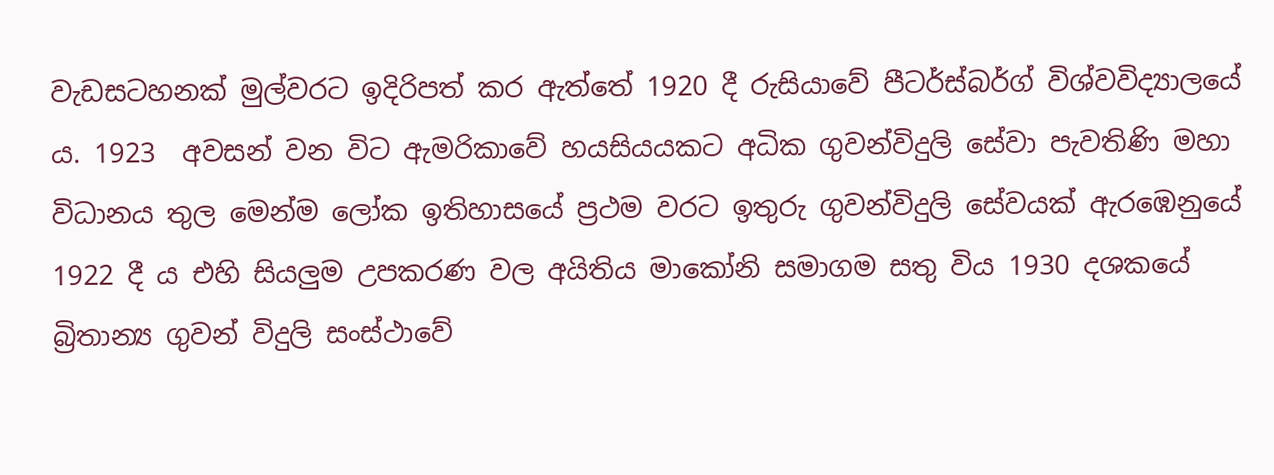වැඩසටහනක් මුල්වරට ඉදිරිපත් කර ඇත්තේ 1920 දී රුසියාවේ පීටර්ස්බර්ග් විශ්වවිද්‍යාලයේ ය. 1923  අවසන් වන විට ඇමරිකාවේ හයසියයකට අධික ගුවන්විදුලි සේවා පැවතිණි මහා විධානය තුල මෙන්ම ලෝක ඉතිහාසයේ ප්‍රථම වරට ඉතුරු ගුවන්විදුලි සේවයක් ඇරඹෙනුයේ 1922 දී ය එහි සියලුම උපකරණ වල අයිතිය මාකෝනි සමාගම සතු විය 1930 දශකයේ බ්‍රිතාන්‍ය ගුවන් විදුලි සංස්ථාවේ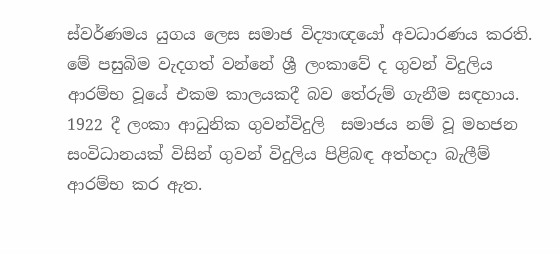ස්වර්ණමය යුගය ලෙස සමාජ විද්‍යාඥයෝ අවධාරණය කරති. මේ පසුබිම වැදගත් වන්නේ ශ්‍රී ලංකාවේ ද ගුවන් විදුලිය ආරම්භ වූයේ එකම කාලයකදී බව තේරුම් ගැනීම සඳහාය.  1922 දී ලංකා ආධුනික ගුවන්විදුලි  සමාජය නම් වූ මහජන සංවිධානයක් විසින් ගුවන් විදුලිය පිළිබඳ අත්හදා බැලීම් ආරම්භ කර ඇත.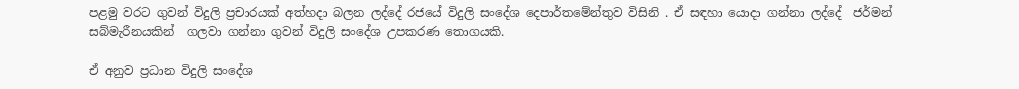පළමු වරට ගුවන් විදුලි ප්‍රචාරයක් අත්හදා බලන ලද්දේ රජයේ විදුලි සංදේශ දෙපාර්තමේන්තුව විසිනි . ඒ සඳහා යොදා ගන්නා ලද්දේ  ජර්මන් සබ්මැරීනයකින්  ගලවා ගන්නා ගුවන් විදුලි සංදේශ උපකරණ තොගයකි.

ඒ අනුව ප්‍රධාන විදුලි සංදේශ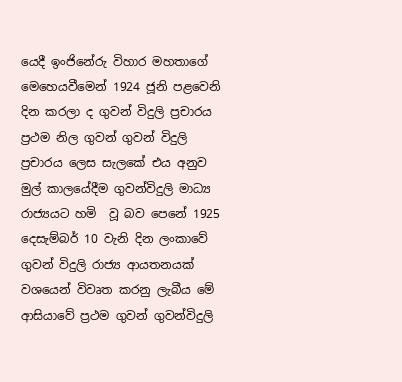යෙදී ඉංජිනේරු විහාර මහතාගේ මෙහෙයවීමෙන් 1924 ජූනි පළවෙනි දින කරලා ද ගුවන් විදුලි ප්‍රචාරය ප්‍රථම නිල ගුවන් ගුවන් විදුලි ප්‍රචාරය ලෙස සැලකේ එය අනුව මුල් කාලයේදීම ගුවන්විදුලි මාධ්‍ය රාජ්‍යයට හමි  වූ බව පෙනේ 1925 දෙසැම්බර් 10 වැනි දින ලංකාවේ ගුවන් විදුලි රාජ්‍ය ආයතනයක් වශයෙන් විවෘත කරනු ලැබීය මේ ආසියාවේ ප්‍රථම ගුවන් ගුවන්විදුලි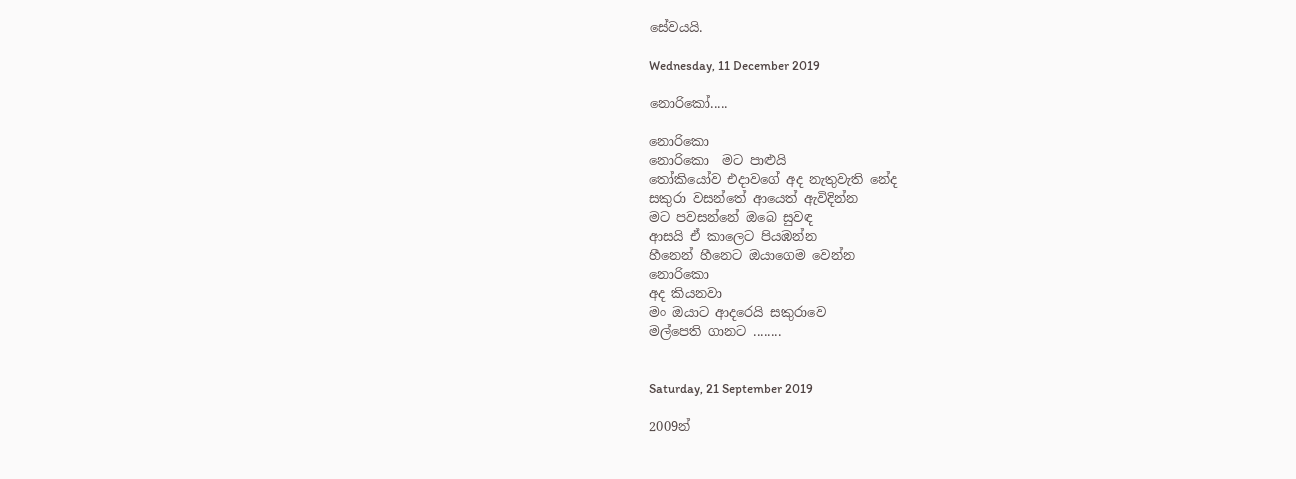සේවයයි.

Wednesday, 11 December 2019

නොරිකෝ.....

නොරිකො
නොරිකො  මට පාළුයි
තෝකියෝව එදාවගේ අද නැතුවැති නේද
සකුරා වසන්තේ ආයෙත් ඇවිදින්න
මට පවසන්නේ ඔබෙ සුවඳ
ආසයි ඒ කාලෙට පියඹන්න
හීනෙන් හීනෙට ඔයාගෙම වෙන්න
නොරිකො
අද කියනවා
මං ඔයාට ආදරෙයි සකුරාවෙ
මල්පෙති ගානට ........


Saturday, 21 September 2019

2009න්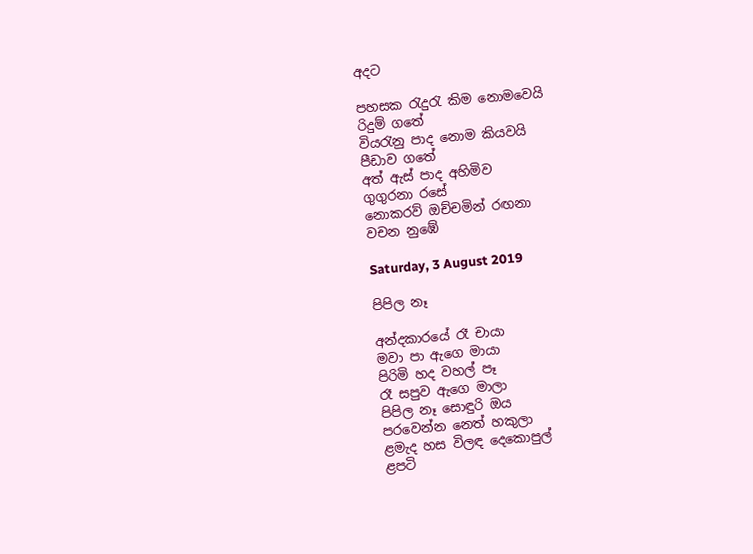අදට

පහසක රැදුරැ කිම නොමවෙයි
රිදුම් ගතේ
වියරැනු පාද නොම කියවයි
පීඩාව ගතේ
අත් ඇස් පාද අහිමිව
ගුගුරනා රසේ
නොකරව් ඔච්චමින් රඟනා
වචන නුඹේ

Saturday, 3 August 2019

පිපිල නෑ

අන්දකාරයේ රෑ චායා
මවා පා ඇගෙ මායා
පිරිමි හද වහල් පෑ
රෑ සපුව ඇගෙ මාලා
පිපිල නෑ සොඳුරි ඔය
පරවෙන්න නෙත් හකුලා
ළමැද හස විලඳ දෙකොපුල්
ළපටි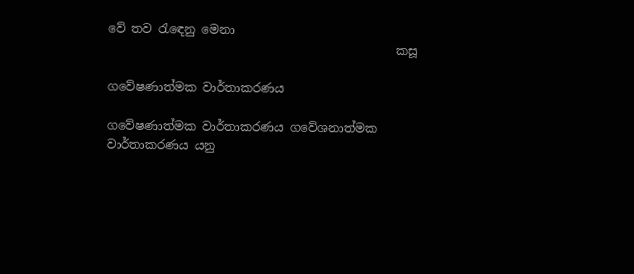වේ තව රැඳෙනු මෙනා
                                                කසූ

ගවේෂණාත්මක වාර්තාකරණය

ගවේෂණාත්මක වාර්තාකරණය ගවේශනාත්මක වාර්තාකරණය යනු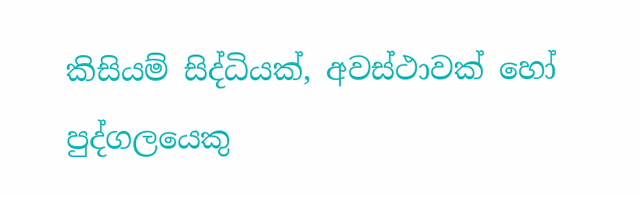කිසියම් සිද්ධියක්, අවස්ථාවක් හෝ පුද්ගලයෙකු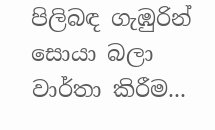පිලිබඳ ගැඹුරින් සොයා බලා වාර්තා කිරීම...